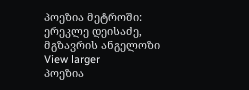პოეზია მეტროში: ერეკლე დეისაძე, მგზავრის ანგელოზი View larger
პოეზია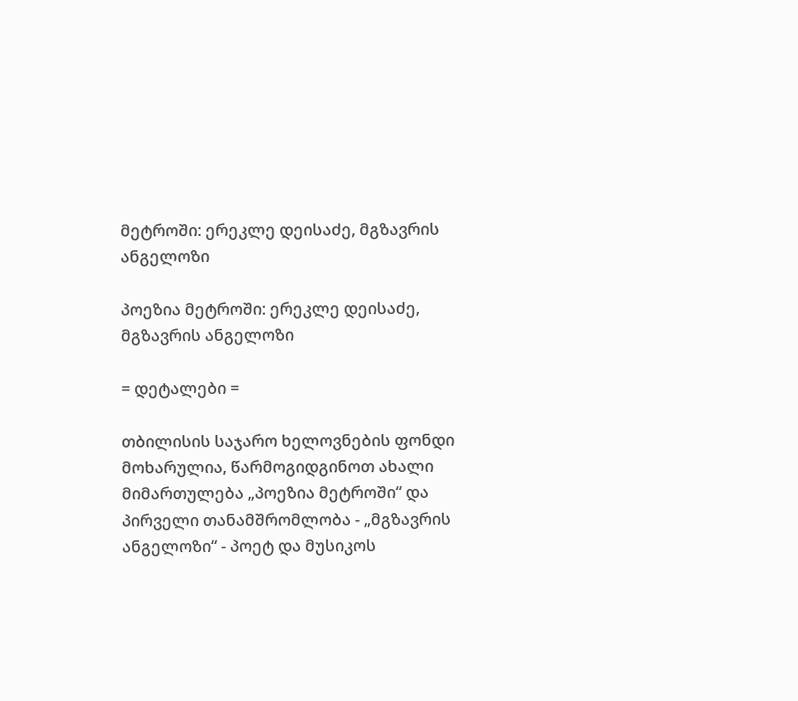მეტროში: ერეკლე დეისაძე, მგზავრის ანგელოზი

პოეზია მეტროში: ერეკლე დეისაძე, მგზავრის ანგელოზი

= დეტალები =

თბილისის საჯარო ხელოვნების ფონდი მოხარულია, წარმოგიდგინოთ ახალი მიმართულება „პოეზია მეტროში“ და პირველი თანამშრომლობა - „მგზავრის ანგელოზი“ - პოეტ და მუსიკოს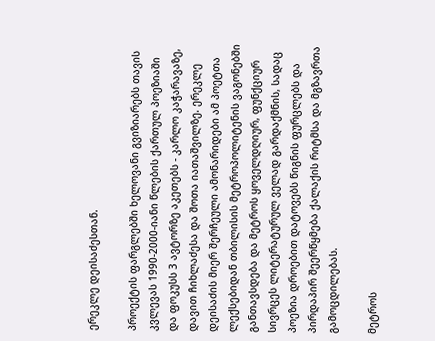ერეკლე დეისაძესთან.

პროექტის ფარგლებში ხელოვანი გვიზიარებს თავის კვლევას 1990-2000-იანი წლების ქართულ პოეზიაში და ფოკუსს 3 ავტორზე აკეთებს - კარლო კაჭარავაზე, დავით ჩიხლაძესა და შოთა იათაშვილზე. ერეკლე დეისაძის მიერ შერჩეული ამონარიდები ამ პოეტთა ლექსებიდან თბილისის მეტროპოლიტენის ვაგონებში განთავსდება და მეტროს ყოველდღიურ, ფუნქციურ სივრცეს ლიტერატურულ ველად გარდაქმნის, სადაც პოეზია დროებით დატოვებს წიგნის ფურცლებს და პირდაპირ შეერწყმება ქალაქის რიტმსა და მგზავრთა გამოცდილებას.

მეტროს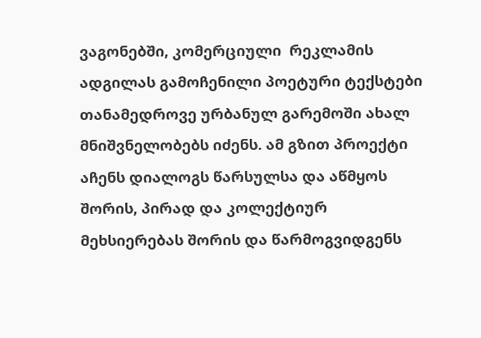ვაგონებში, კომერციული  რეკლამის ადგილას გამოჩენილი პოეტური ტექსტები თანამედროვე ურბანულ გარემოში ახალ მნიშვნელობებს იძენს. ამ გზით პროექტი აჩენს დიალოგს წარსულსა და აწმყოს შორის, პირად და კოლექტიურ მეხსიერებას შორის და წარმოგვიდგენს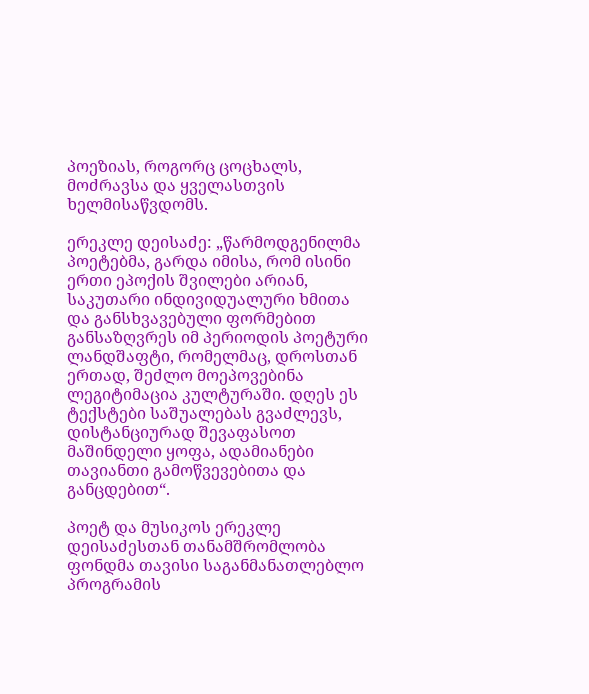პოეზიას, როგორც ცოცხალს, მოძრავსა და ყველასთვის ხელმისაწვდომს.

ერეკლე დეისაძე: „წარმოდგენილმა პოეტებმა, გარდა იმისა, რომ ისინი ერთი ეპოქის შვილები არიან, საკუთარი ინდივიდუალური ხმითა და განსხვავებული ფორმებით განსაზღვრეს იმ პერიოდის პოეტური ლანდშაფტი, რომელმაც, დროსთან ერთად, შეძლო მოეპოვებინა ლეგიტიმაცია კულტურაში. დღეს ეს ტექსტები საშუალებას გვაძლევს, დისტანციურად შევაფასოთ მაშინდელი ყოფა, ადამიანები თავიანთი გამოწვევებითა და განცდებით“.

პოეტ და მუსიკოს ერეკლე დეისაძესთან თანამშრომლობა ფონდმა თავისი საგანმანათლებლო პროგრამის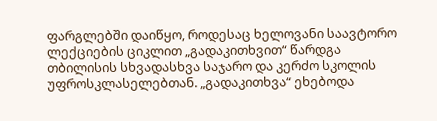ფარგლებში დაიწყო, როდესაც ხელოვანი საავტორო ლექციების ციკლით „გადაკითხვით“ წარდგა თბილისის სხვადასხვა საჯარო და კერძო სკოლის უფროსკლასელებთან. „გადაკითხვა“ ეხებოდა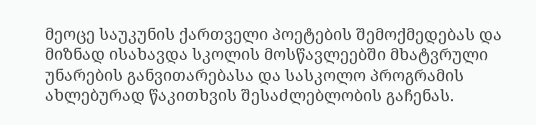მეოცე საუკუნის ქართველი პოეტების შემოქმედებას და მიზნად ისახავდა სკოლის მოსწავლეებში მხატვრული უნარების განვითარებასა და სასკოლო პროგრამის ახლებურად წაკითხვის შესაძლებლობის გაჩენას.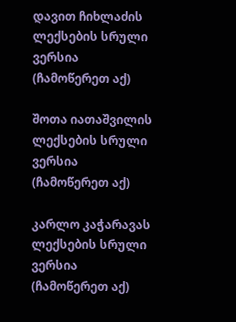დავით ჩიხლაძის ლექსების სრული ვერსია (ჩამოწერეთ აქ)

შოთა იათაშვილის ლექსების სრული ვერსია (ჩამოწერეთ აქ)

კარლო კაჭარავას ლექსების სრული ვერსია (ჩამოწერეთ აქ)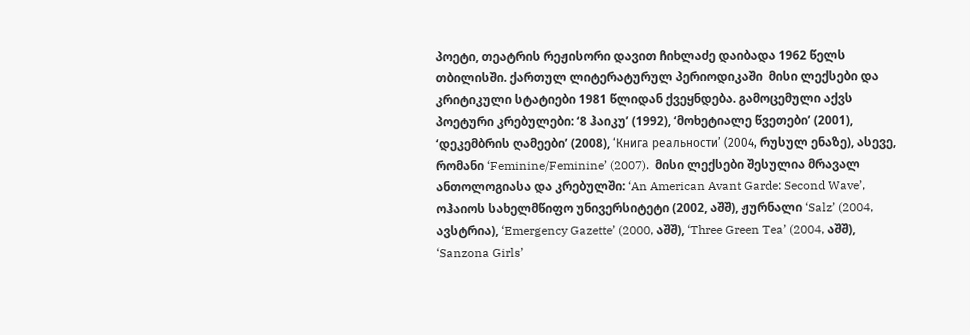პოეტი, თეატრის რეჟისორი დავით ჩიხლაძე დაიბადა 1962 წელს თბილისში. ქართულ ლიტერატურულ პერიოდიკაში  მისი ლექსები და კრიტიკული სტატიები 1981 წლიდან ქვეყნდება. გამოცემული აქვს პოეტური კრებულები: ‘8 ჰაიკუ’ (1992), ‘მოხეტიალე წვეთები’ (2001), ‘დეკემბრის ღამეები’ (2008), ‘Книга реальности’ (2004, რუსულ ენაზე), ასევე, რომანი ‘Feminine/Feminine’ (2007).  მისი ლექსები შესულია მრავალ ანთოლოგიასა და კრებულში: ‘An American Avant Garde: Second Wave’, ოჰაიოს სახელმწიფო უნივერსიტეტი (2002, აშშ), ჟურნალი ‘Salz’ (2004, ავსტრია), ‘Emergency Gazette’ (2000, აშშ), ‘Three Green Tea’ (2004, აშშ), ‘Sanzona Girls’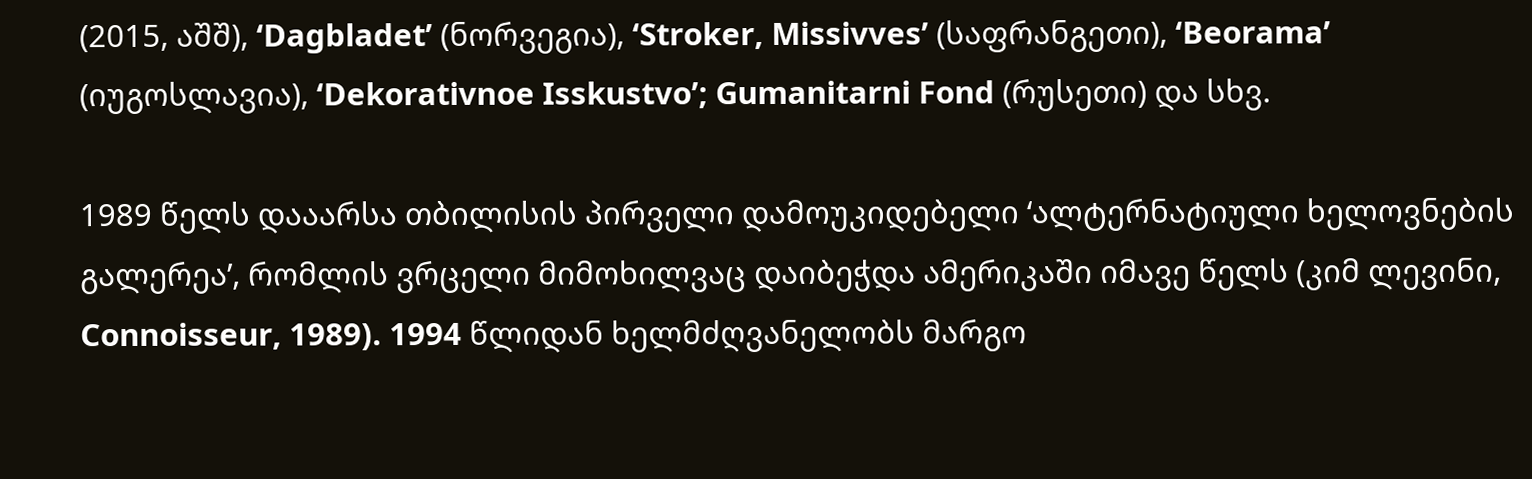(2015, აშშ), ‘Dagbladet’ (ნორვეგია), ‘Stroker, Missivves’ (საფრანგეთი), ‘Beorama’ (იუგოსლავია), ‘Dekorativnoe Isskustvo’; Gumanitarni Fond (რუსეთი) და სხვ.

1989 წელს დააარსა თბილისის პირველი დამოუკიდებელი ‘ალტერნატიული ხელოვნების გალერეა’, რომლის ვრცელი მიმოხილვაც დაიბეჭდა ამერიკაში იმავე წელს (კიმ ლევინი, Connoisseur, 1989). 1994 წლიდან ხელმძღვანელობს მარგო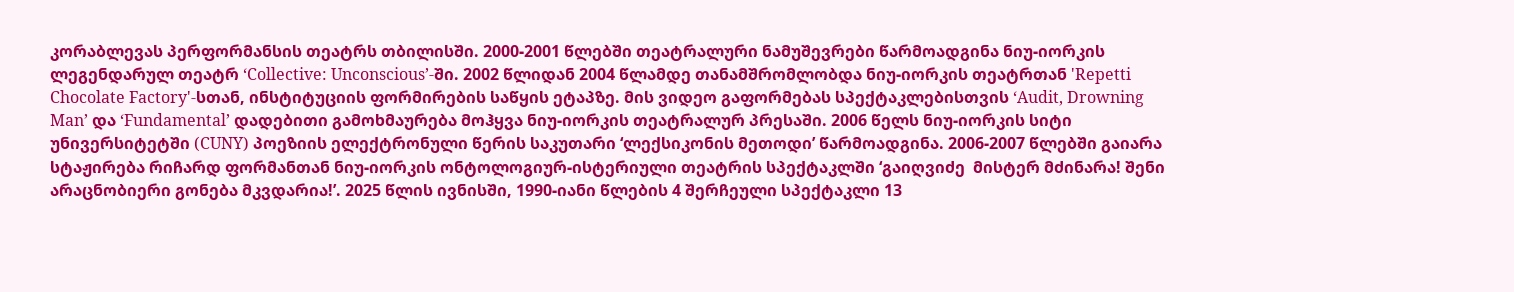კორაბლევას პერფორმანსის თეატრს თბილისში. 2000-2001 წლებში თეატრალური ნამუშევრები წარმოადგინა ნიუ-იორკის ლეგენდარულ თეატრ ‘Collective: Unconscious’-ში. 2002 წლიდან 2004 წლამდე თანამშრომლობდა ნიუ-იორკის თეატრთან 'Repetti Chocolate Factory'-სთან, ინსტიტუციის ფორმირების საწყის ეტაპზე. მის ვიდეო გაფორმებას სპექტაკლებისთვის ‘Audit, Drowning Man’ და ‘Fundamental’ დადებითი გამოხმაურება მოჰყვა ნიუ-იორკის თეატრალურ პრესაში. 2006 წელს ნიუ-იორკის სიტი უნივერსიტეტში (CUNY) პოეზიის ელექტრონული წერის საკუთარი ‘ლექსიკონის მეთოდი’ წარმოადგინა. 2006-2007 წლებში გაიარა სტაჟირება რიჩარდ ფორმანთან ნიუ-იორკის ონტოლოგიურ-ისტერიული თეატრის სპექტაკლში ‘გაიღვიძე  მისტერ მძინარა! შენი არაცნობიერი გონება მკვდარია!’. 2025 წლის ივნისში, 1990-იანი წლების 4 შერჩეული სპექტაკლი 13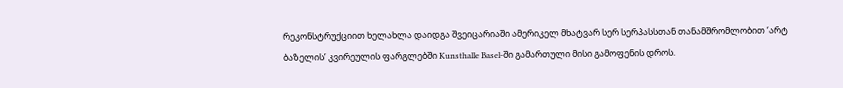რეკონსტრუქციით ხელახლა დაიდგა შვეიცარიაში ამერიკელ მხატვარ სერ სერპასსთან თანამშრომლობით ‘არტ ბაზელის’ კვირეულის ფარგლებში Kunsthalle Basel-ში გამართული მისი გამოფენის დროს.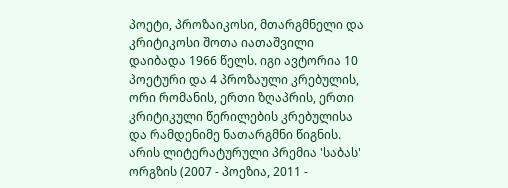პოეტი, პროზაიკოსი, მთარგმნელი და კრიტიკოსი შოთა იათაშვილი დაიბადა 1966 წელს. იგი ავტორია 10 პოეტური და 4 პროზაული კრებულის, ორი რომანის, ერთი ზღაპრის, ერთი კრიტიკული წერილების კრებულისა და რამდენიმე ნათარგმნი წიგნის. არის ლიტერატურული პრემია 'საბას' ორგზის (2007 - პოეზია, 2011 -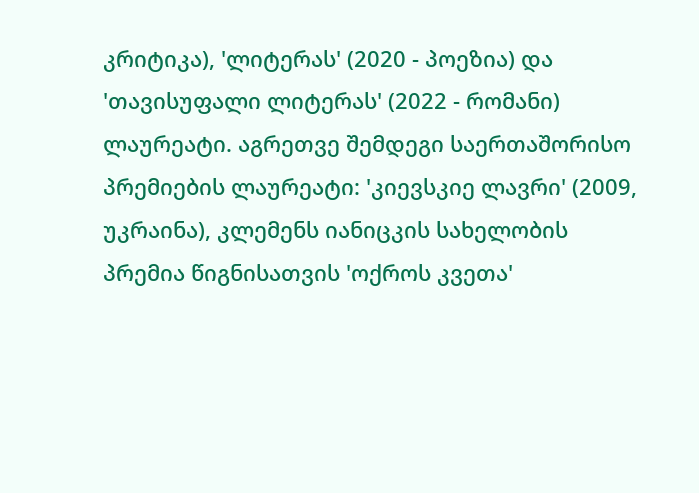კრიტიკა), 'ლიტერას' (2020 - პოეზია) და 'თავისუფალი ლიტერას' (2022 - რომანი) ლაურეატი. აგრეთვე შემდეგი საერთაშორისო პრემიების ლაურეატი: 'კიევსკიე ლავრი' (2009, უკრაინა), კლემენს იანიცკის სახელობის პრემია წიგნისათვის 'ოქროს კვეთა'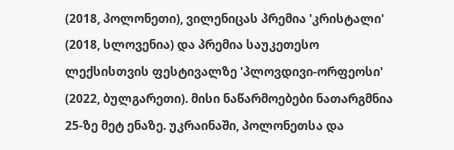(2018, პოლონეთი), ვილენიცას პრემია 'კრისტალი' (2018, სლოვენია) და პრემია საუკეთესო ლექსისთვის ფესტივალზე 'პლოვდივი-ორფეოსი' (2022, ბულგარეთი). მისი ნაწარმოებები ნათარგმნია 25-ზე მეტ ენაზე. უკრაინაში, პოლონეთსა და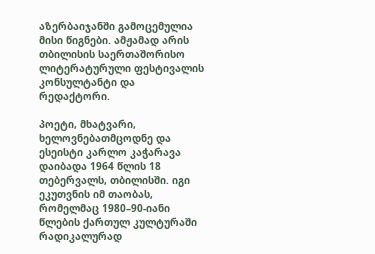აზერბაიჯანში გამოცემულია მისი წიგნები. ამჟამად არის თბილისის საერთაშორისო ლიტერატურული ფესტივალის კონსულტანტი და რედაქტორი.

პოეტი, მხატვარი, ხელოვნებათმცოდნე და ესეისტი კარლო კაჭარავა დაიბადა 1964 წლის 18 თებერვალს, თბილისში. იგი ეკუთვნის იმ თაობას, რომელმაც 1980–90-იანი წლების ქართულ კულტურაში რადიკალურად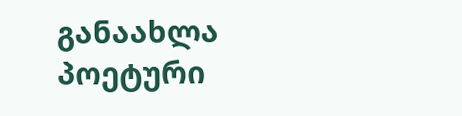განაახლა პოეტური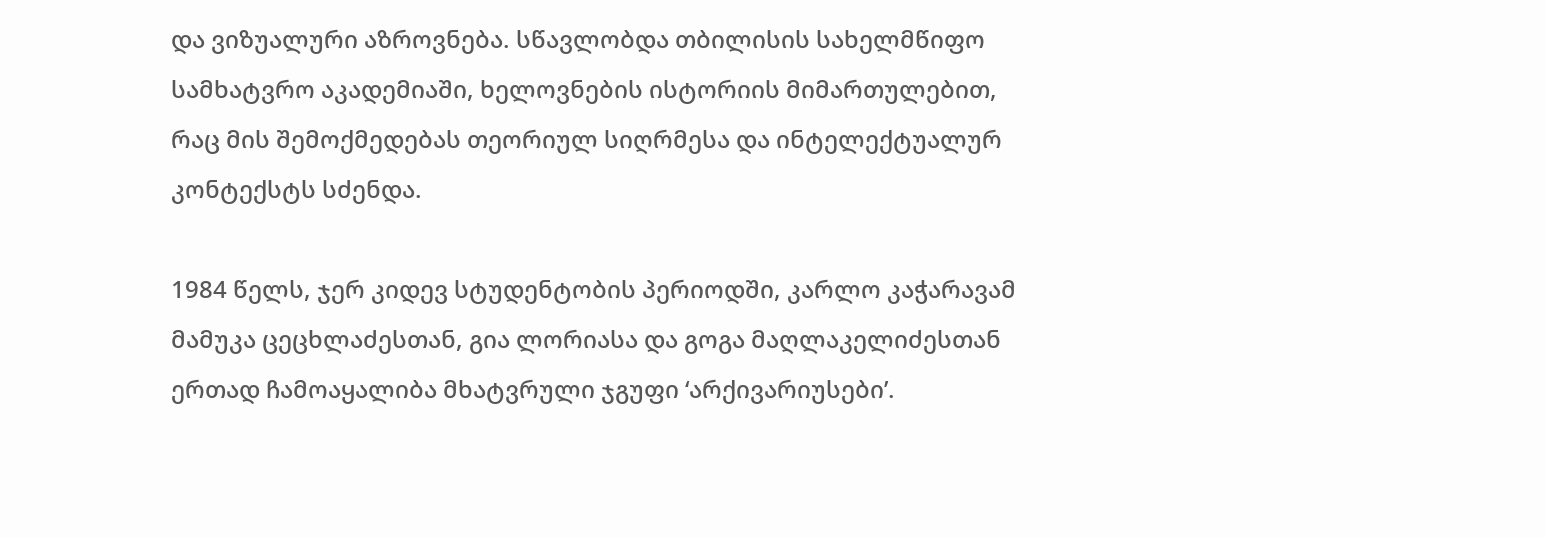და ვიზუალური აზროვნება. სწავლობდა თბილისის სახელმწიფო სამხატვრო აკადემიაში, ხელოვნების ისტორიის მიმართულებით, რაც მის შემოქმედებას თეორიულ სიღრმესა და ინტელექტუალურ კონტექსტს სძენდა.

1984 წელს, ჯერ კიდევ სტუდენტობის პერიოდში, კარლო კაჭარავამ მამუკა ცეცხლაძესთან, გია ლორიასა და გოგა მაღლაკელიძესთან ერთად ჩამოაყალიბა მხატვრული ჯგუფი ‘არქივარიუსები’.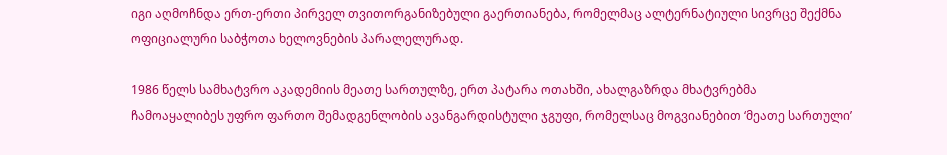იგი აღმოჩნდა ერთ-ერთი პირველ თვითორგანიზებული გაერთიანება, რომელმაც ალტერნატიული სივრცე შექმნა ოფიციალური საბჭოთა ხელოვნების პარალელურად.

1986 წელს სამხატვრო აკადემიის მეათე სართულზე, ერთ პატარა ოთახში, ახალგაზრდა მხატვრებმა ჩამოაყალიბეს უფრო ფართო შემადგენლობის ავანგარდისტული ჯგუფი, რომელსაც მოგვიანებით ‘მეათე სართული’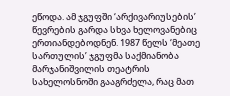ეწოდა. ამ ჯგუფში ‘არქივარიუსების’ წევრების გარდა სხვა ხელოვანებიც ერთიანდებოდნენ. 1987 წელს ‘მეათე სართულის’ ჯგუფმა საქმიანობა მარჯანიშვილის თეატრის სახელოსნოში გააგრძელა, რაც მათ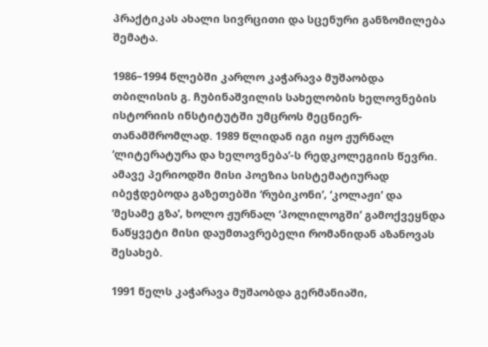პრაქტიკას ახალი სივრცითი და სცენური განზომილება შემატა.

1986–1994 წლებში კარლო კაჭარავა მუშაობდა თბილისის გ. ჩუბინაშვილის სახელობის ხელოვნების ისტორიის ინსტიტუტში უმცროს მეცნიერ-თანამშრომლად. 1989 წლიდან იგი იყო ჟურნალ ‘ლიტერატურა და ხელოვნება’-ს რედკოლეგიის წევრი. ამავე პერიოდში მისი პოეზია სისტემატიურად იბეჭდებოდა გაზეთებში ‘რუბიკონი’, ‘კოლაჟი’ და ‘მესამე გზა’, ხოლო ჟურნალ ‘პოლილოგში’ გამოქვეყნდა ნაწყვეტი მისი დაუმთავრებელი რომანიდან აზანოვას შესახებ.

1991 წელს კაჭარავა მუშაობდა გერმანიაში,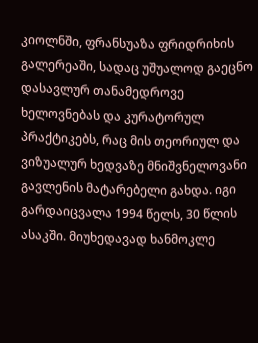კიოლნში, ფრანსუაზა ფრიდრიხის გალერეაში, სადაც უშუალოდ გაეცნო დასავლურ თანამედროვე ხელოვნებას და კურატორულ პრაქტიკებს, რაც მის თეორიულ და ვიზუალურ ხედვაზე მნიშვნელოვანი გავლენის მატარებელი გახდა. იგი გარდაიცვალა 1994 წელს, 30 წლის ასაკში. მიუხედავად ხანმოკლე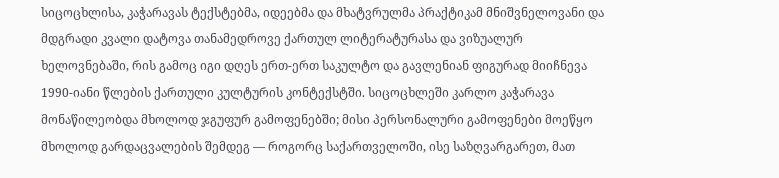სიცოცხლისა, კაჭარავას ტექსტებმა, იდეებმა და მხატვრულმა პრაქტიკამ მნიშვნელოვანი და მდგრადი კვალი დატოვა თანამედროვე ქართულ ლიტერატურასა და ვიზუალურ ხელოვნებაში, რის გამოც იგი დღეს ერთ-ერთ საკულტო და გავლენიან ფიგურად მიიჩნევა 1990-იანი წლების ქართული კულტურის კონტექსტში. სიცოცხლეში კარლო კაჭარავა მონაწილეობდა მხოლოდ ჯგუფურ გამოფენებში; მისი პერსონალური გამოფენები მოეწყო მხოლოდ გარდაცვალების შემდეგ — როგორც საქართველოში, ისე საზღვარგარეთ, მათ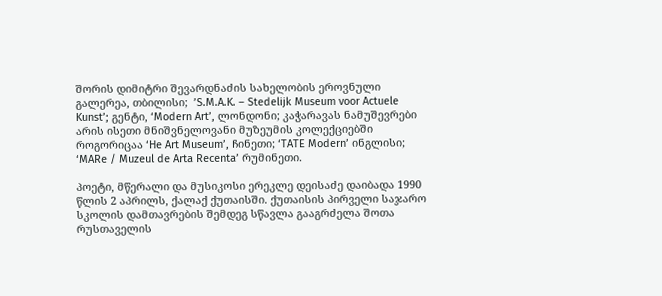შორის დიმიტრი შევარდნაძის სახელობის ეროვნული გალერეა, თბილისი;  ’S.M.A.K. – Stedelijk Museum voor Actuele Kunst’; გენტი, ‘Modern Art’, ლონდონი; კაჭარავას ნამუშევრები არის ისეთი მნიშვნელოვანი მუზეუმის კოლექციებში როგორიცაა ‘He Art Museum’, ჩინეთი; ‘TATE Modern’ ინგლისი; ‘MARe / Muzeul de Arta Recenta’ რუმინეთი.

პოეტი, მწერალი და მუსიკოსი ერეკლე დეისაძე დაიბადა 1990 წლის 2 აპრილს, ქალაქ ქუთაისში. ქუთაისის პირველი საჯარო სკოლის დამთავრების შემდეგ სწავლა გააგრძელა შოთა რუსთაველის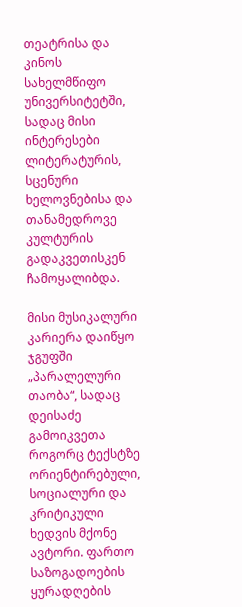თეატრისა და კინოს სახელმწიფო უნივერსიტეტში, სადაც მისი ინტერესები ლიტერატურის, სცენური ხელოვნებისა და თანამედროვე კულტურის გადაკვეთისკენ ჩამოყალიბდა.

მისი მუსიკალური კარიერა დაიწყო ჯგუფში „პარალელური თაობა“, სადაც დეისაძე გამოიკვეთა როგორც ტექსტზე ორიენტირებული, სოციალური და კრიტიკული ხედვის მქონე ავტორი. ფართო საზოგადოების ყურადღების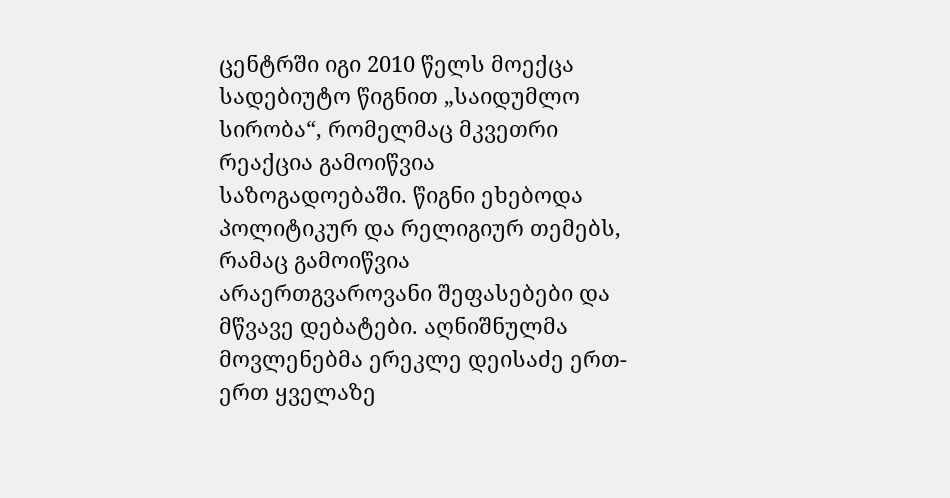ცენტრში იგი 2010 წელს მოექცა სადებიუტო წიგნით „საიდუმლო სირობა“, რომელმაც მკვეთრი რეაქცია გამოიწვია საზოგადოებაში. წიგნი ეხებოდა პოლიტიკურ და რელიგიურ თემებს, რამაც გამოიწვია არაერთგვაროვანი შეფასებები და მწვავე დებატები. აღნიშნულმა მოვლენებმა ერეკლე დეისაძე ერთ-ერთ ყველაზე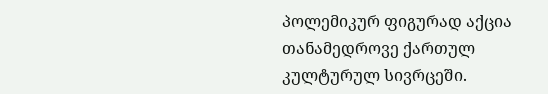პოლემიკურ ფიგურად აქცია თანამედროვე ქართულ კულტურულ სივრცეში.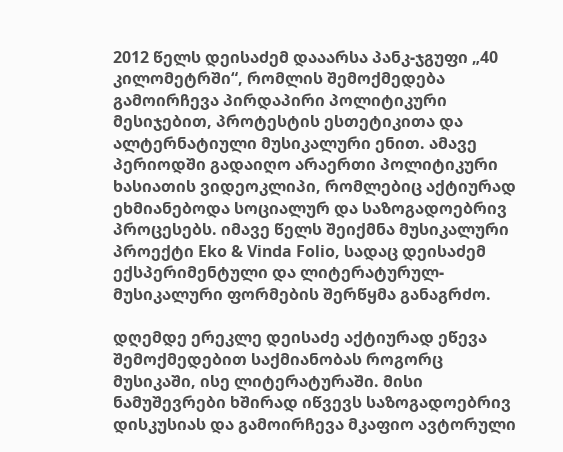2012 წელს დეისაძემ დააარსა პანკ-ჯგუფი „40 კილომეტრში“, რომლის შემოქმედება გამოირჩევა პირდაპირი პოლიტიკური მესიჯებით, პროტესტის ესთეტიკითა და ალტერნატიული მუსიკალური ენით. ამავე პერიოდში გადაიღო არაერთი პოლიტიკური ხასიათის ვიდეოკლიპი, რომლებიც აქტიურად ეხმიანებოდა სოციალურ და საზოგადოებრივ პროცესებს. იმავე წელს შეიქმნა მუსიკალური პროექტი Eko & Vinda Folio, სადაც დეისაძემ ექსპერიმენტული და ლიტერატურულ-მუსიკალური ფორმების შერწყმა განაგრძო.

დღემდე ერეკლე დეისაძე აქტიურად ეწევა შემოქმედებით საქმიანობას როგორც მუსიკაში, ისე ლიტერატურაში. მისი ნამუშევრები ხშირად იწვევს საზოგადოებრივ დისკუსიას და გამოირჩევა მკაფიო ავტორული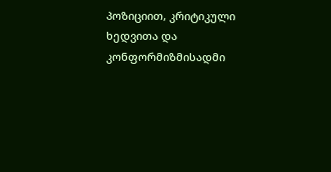პოზიციით, კრიტიკული ხედვითა და კონფორმიზმისადმი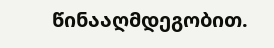წინააღმდეგობით.